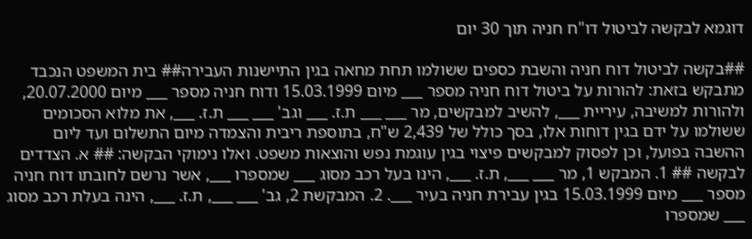דוגמא לבקשה לביטול דו"ח חניה תוך 30 יום

##בקשה לביטול דוח חניה והשבת כספים ששולמו תחת מחאה בגין התיישנות העבירה## בית המשפט הנכבד מתבקש בזאת: להורות על ביטול דוח חניה מספר ___ מיום 15.03.1999 ודוח חניה מספר ___ מיום 20.07.2000, ולהורות למשיבה, עיריית ___, להשיב למבקשים, מר ___ ___ ת.ז. ___ וגב' ___ ___ ת.ז. ___, את מלוא הסכומים ששולמו על ידם בגין דוחות אלו, בסך כולל של 2,439 ש"ח, בתוספת ריבית והצמדה מיום התשלום ועד ליום ההשבה בפועל, וכן לפסוק למבקשים פיצוי בגין עוגמת נפש והוצאות משפט. ואלו נימוקי הבקשה: ## א. הצדדים לבקשה ## 1. המבקש 1, מר ___ ___, ת.ז. ___, הינו בעל רכב מסוג ___ שמספרו ___, אשר נרשם לחובתו דוח חניה מספר ___ מיום 15.03.1999 בגין עבירת חניה בעיר ___. 2. המבקשת 2, גב' ___ ___, ת.ז. ___, הינה בעלת רכב מסוג ___ שמספרו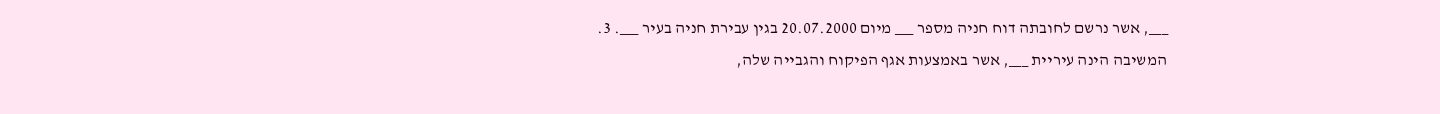___, אשר נרשם לחובתה דוח חניה מספר ___ מיום 20.07.2000 בגין עבירת חניה בעיר ___. 3. המשיבה הינה עיריית ___, אשר באמצעות אגף הפיקוח והגבייה שלה,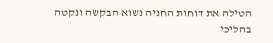הטילה את דוחות החניה נשוא הבקשה ונקטה בהליכי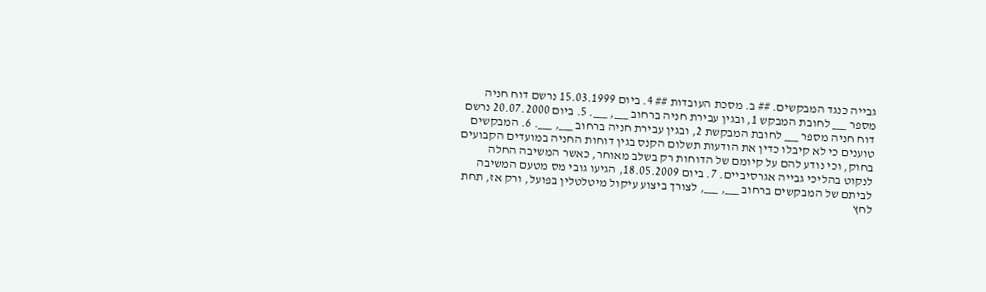גבייה כנגד המבקשים. ## ב. מסכת העובדות ## 4. ביום 15.03.1999 נרשם דוח חניה מספר ___ לחובת המבקש 1, ובגין עבירת חניה ברחוב ___, ___. 5. ביום 20.07.2000 נרשם דוח חניה מספר ___ לחובת המבקשת 2, ובגין עבירת חניה ברחוב ___, ___. 6. המבקשים טוענים כי לא קיבלו כדין את הודעות תשלום הקנס בגין דוחות החניה במועדים הקבועים בחוק, וכי נודע להם על קיומם של הדוחות רק בשלב מאוחר, כאשר המשיבה החלה לנקוט בהליכי גבייה אגרסיביים. 7. ביום 18.05.2009, הגיעו גובי מס מטעם המשיבה לביתם של המבקשים ברחוב ___, ___, לצורך ביצוע עיקול מיטלטלין בפועל, ורק אז, תחת לחץ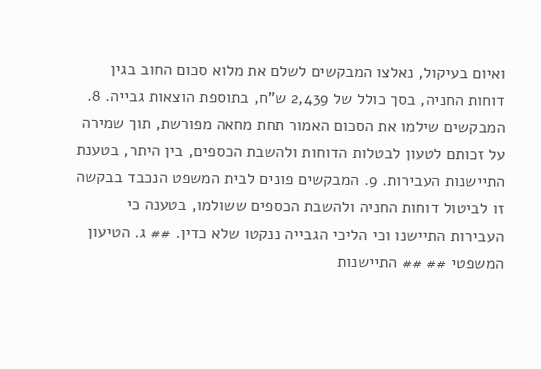ואיום בעיקול, נאלצו המבקשים לשלם את מלוא סכום החוב בגין דוחות החניה, בסך כולל של 2,439 ש"ח, בתוספת הוצאות גבייה. 8. המבקשים שילמו את הסכום האמור תחת מחאה מפורשת, תוך שמירה על זכותם לטעון לבטלות הדוחות ולהשבת הכספים, בין היתר, בטענת התיישנות העבירות. 9. המבקשים פונים לבית המשפט הנכבד בבקשה זו לביטול דוחות החניה ולהשבת הכספים ששולמו, בטענה כי העבירות התיישנו וכי הליכי הגבייה ננקטו שלא כדין. ## ג. הטיעון המשפטי ## ## התיישנות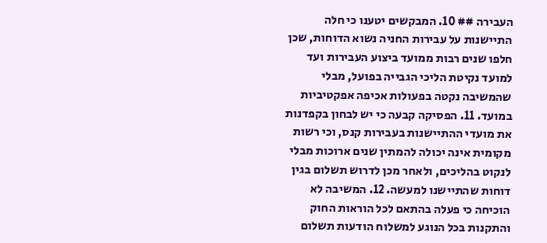העבירה ## 10. המבקשים יטענו כי חלה התיישנות על עבירות החניה נשוא הדוחות, שכן חלפו שנים רבות ממועד ביצוע העבירות ועד למועד נקיטת הליכי הגבייה בפועל, מבלי שהמשיבה נקטה בפעולות אכיפה אפקטיביות במועד. 11. הפסיקה קבעה כי יש לבחון בקפדנות את מועדי ההתיישנות בעבירות קנס, וכי רשות מקומית אינה יכולה להמתין שנים ארוכות מבלי לנקוט בהליכים, ולאחר מכן לדרוש תשלום בגין דוחות שהתיישנו למעשה. 12. המשיבה לא הוכיחה כי פעלה בהתאם לכל הוראות החוק והתקנות בכל הנוגע למשלוח הודעות תשלום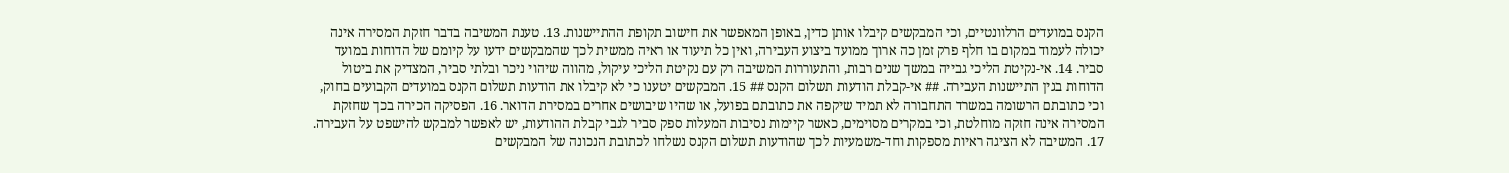הקנס במועדים הרלוונטיים, וכי המבקשים קיבלו אותן כדין, באופן המאפשר את חישוב תקופת ההתיישנות. 13. טענת המשיבה בדבר חזקת המסירה אינה יכולה לעמוד במקום בו חלף פרק זמן כה ארוך ממועד ביצוע העבירה, ואין כל תיעוד או ראיה ממשית לכך שהמבקשים ידעו על קיומם של הדוחות במועד סביר. 14. אי-נקיטת הליכי גבייה במשך שנים רבות, והתעוררות המשיבה רק עם נקיטת הליכי עיקול, מהווה שיהוי ניכר ובלתי סביר, המצדיק את ביטול הדוחות בגין התיישנות העבירה. ## אי-קבלת הודעות תשלום הקנס ## 15. המבקשים יטענו כי לא קיבלו את הודעות תשלום הקנס במועדים הקבועים בחוק, וכי כתובתם הרשומה במשרד התחבורה לא תמיד שיקפה את כתובתם בפועל, או שהיו שיבושים אחרים במסירת הדואר. 16. הפסיקה הכירה בכך שחזקת המסירה אינה חזקה מוחלטת, וכי במקרים מסוימים, כאשר קיימות נסיבות המעלות ספק סביר לגבי קבלת ההודעות, יש לאפשר למבקש להישפט על העבירה. 17. המשיבה לא הציגה ראיות מספקות וחד-משמעיות לכך שהודעות תשלום הקנס נשלחו לכתובת הנכונה של המבקשים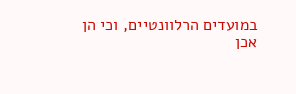במועדים הרלוונטיים, וכי הן אכן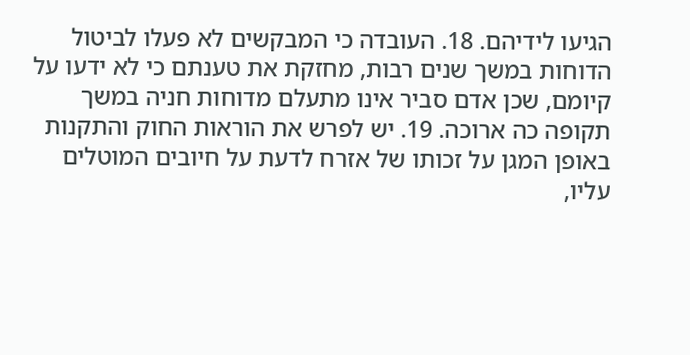הגיעו לידיהם. 18. העובדה כי המבקשים לא פעלו לביטול הדוחות במשך שנים רבות, מחזקת את טענתם כי לא ידעו על קיומם, שכן אדם סביר אינו מתעלם מדוחות חניה במשך תקופה כה ארוכה. 19. יש לפרש את הוראות החוק והתקנות באופן המגן על זכותו של אזרח לדעת על חיובים המוטלים עליו,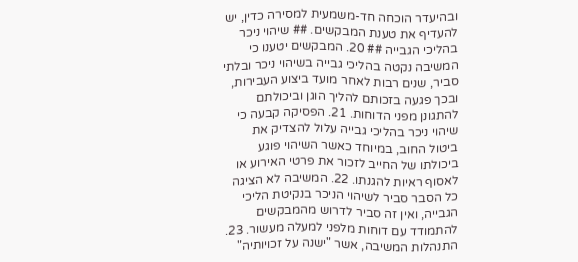ובהיעדר הוכחה חד-משמעית למסירה כדין, יש להעדיף את טענת המבקשים. ## שיהוי ניכר בהליכי הגבייה ## 20. המבקשים יטענו כי המשיבה נקטה בהליכי גבייה בשיהוי ניכר ובלתי סביר, שנים רבות לאחר מועד ביצוע העבירות, ובכך פגעה בזכותם להליך הוגן וביכולתם להתגונן מפני הדוחות. 21. הפסיקה קבעה כי שיהוי ניכר בהליכי גבייה עלול להצדיק את ביטול החוב, במיוחד כאשר השיהוי פוגע ביכולתו של החייב לזכור את פרטי האירוע או לאסוף ראיות להגנתו. 22. המשיבה לא הציגה כל הסבר סביר לשיהוי הניכר בנקיטת הליכי הגבייה, ואין זה סביר לדרוש מהמבקשים להתמודד עם דוחות מלפני למעלה מעשור. 23. התנהלות המשיבה, אשר "ישנה על זכויותיה"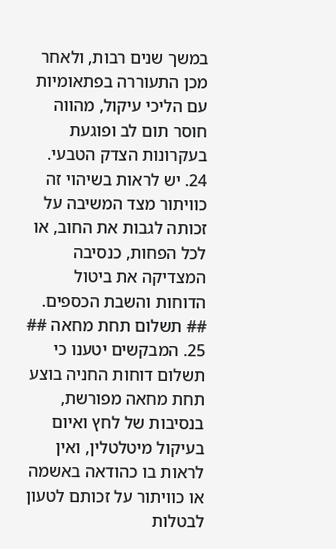במשך שנים רבות, ולאחר מכן התעוררה בפתאומיות עם הליכי עיקול, מהווה חוסר תום לב ופוגעת בעקרונות הצדק הטבעי. 24. יש לראות בשיהוי זה כוויתור מצד המשיבה על זכותה לגבות את החוב, או לכל הפחות, כנסיבה המצדיקה את ביטול הדוחות והשבת הכספים. ## תשלום תחת מחאה ## 25. המבקשים יטענו כי תשלום דוחות החניה בוצע תחת מחאה מפורשת, בנסיבות של לחץ ואיום בעיקול מיטלטלין, ואין לראות בו כהודאה באשמה או כוויתור על זכותם לטעון לבטלות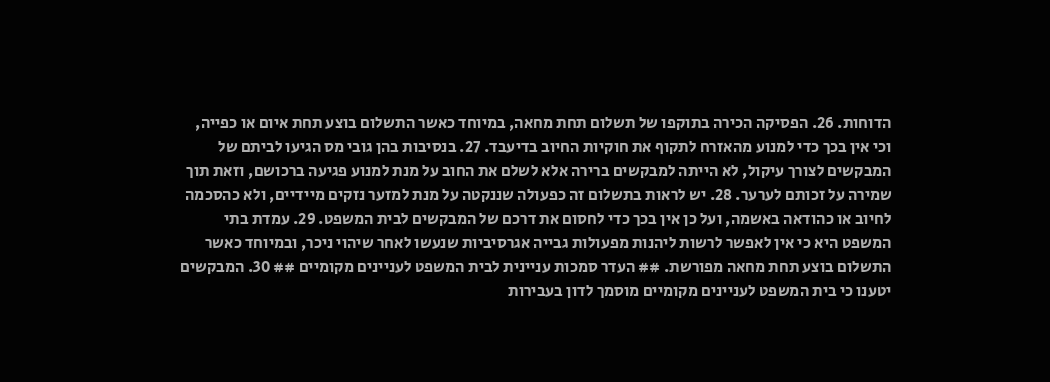הדוחות. 26. הפסיקה הכירה בתוקפו של תשלום תחת מחאה, במיוחד כאשר התשלום בוצע תחת איום או כפייה, וכי אין בכך כדי למנוע מהאזרח לתקוף את חוקיות החיוב בדיעבד. 27. בנסיבות בהן גובי מס הגיעו לביתם של המבקשים לצורך עיקול, לא הייתה למבקשים ברירה אלא לשלם את החוב על מנת למנוע פגיעה ברכושם, וזאת תוך שמירה על זכותם לערער. 28. יש לראות בתשלום זה כפעולה שננקטה על מנת למזער נזקים מיידיים, ולא כהסכמה לחיוב או כהודאה באשמה, ועל כן אין בכך כדי לחסום את דרכם של המבקשים לבית המשפט. 29. עמדת בתי המשפט היא כי אין לאפשר לרשות ליהנות מפעולות גבייה אגרסיביות שנעשו לאחר שיהוי ניכר, ובמיוחד כאשר התשלום בוצע תחת מחאה מפורשת. ## העדר סמכות עניינית לבית המשפט לעניינים מקומיים ## 30. המבקשים יטענו כי בית המשפט לעניינים מקומיים מוסמך לדון בעבירות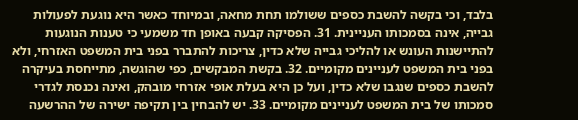בלבד, וכי בקשה להשבת כספים ששולמו תחת מחאה, ובמיוחד כאשר היא נוגעת לפעולות גבייה, אינה בסמכותו העניינית. 31. הפסיקה קבעה באופן חד משמעי כי טענות הנוגעות להתיישנות העונש או להליכי גבייה שלא כדין, צריכות להתברר בפני בית המשפט האזרחי, ולא בפני בית המשפט לעניינים מקומיים. 32. בקשת המבקשים, כפי שהוגשה, מתייחסת בעיקרה להשבת כספים שנגבו שלא כדין, ועל כן היא בעלת אופי אזרחי מובהק, ואינה נכנסת לגדרי סמכותו של בית המשפט לעניינים מקומיים. 33. יש להבחין בין תקיפה ישירה של ההרשעה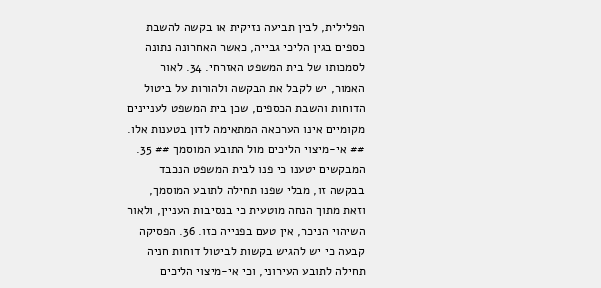הפלילית, לבין תביעה נזיקית או בקשה להשבת כספים בגין הליכי גבייה, כאשר האחרונה נתונה לסמכותו של בית המשפט האזרחי. 34. לאור האמור, יש לקבל את הבקשה ולהורות על ביטול הדוחות והשבת הכספים, שכן בית המשפט לעניינים מקומיים אינו הערכאה המתאימה לדון בטענות אלו. ## אי-מיצוי הליכים מול התובע המוסמך ## 35. המבקשים יטענו כי פנו לבית המשפט הנכבד בבקשה זו, מבלי שפנו תחילה לתובע המוסמך, וזאת מתוך הנחה מוטעית כי בנסיבות העניין, ולאור השיהוי הניכר, אין טעם בפנייה כזו. 36. הפסיקה קבעה כי יש להגיש בקשות לביטול דוחות חניה תחילה לתובע העירוני, וכי אי-מיצוי הליכים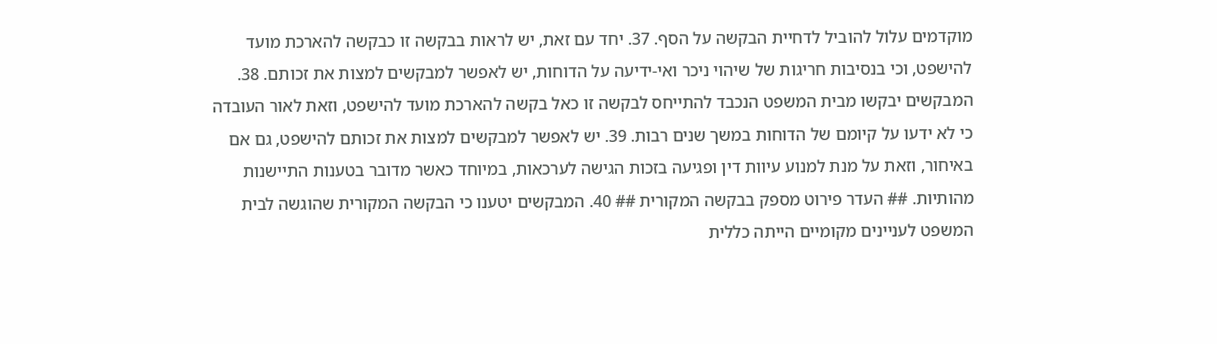מוקדמים עלול להוביל לדחיית הבקשה על הסף. 37. יחד עם זאת, יש לראות בבקשה זו כבקשה להארכת מועד להישפט, וכי בנסיבות חריגות של שיהוי ניכר ואי-ידיעה על הדוחות, יש לאפשר למבקשים למצות את זכותם. 38. המבקשים יבקשו מבית המשפט הנכבד להתייחס לבקשה זו כאל בקשה להארכת מועד להישפט, וזאת לאור העובדה כי לא ידעו על קיומם של הדוחות במשך שנים רבות. 39. יש לאפשר למבקשים למצות את זכותם להישפט, גם אם באיחור, וזאת על מנת למנוע עיוות דין ופגיעה בזכות הגישה לערכאות, במיוחד כאשר מדובר בטענות התיישנות מהותיות. ## העדר פירוט מספק בבקשה המקורית ## 40. המבקשים יטענו כי הבקשה המקורית שהוגשה לבית המשפט לעניינים מקומיים הייתה כללית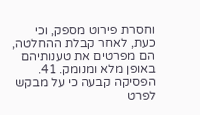וחסרת פירוט מספק, וכי כעת, לאחר קבלת ההחלטה, הם מפרטים את טענותיהם באופן מלא ומנומק. 41. הפסיקה קבעה כי על מבקש לפרט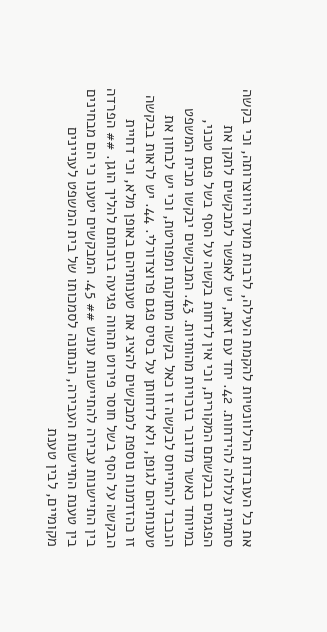את כל העובדות הרלוונטיות להקמת העילה, לרבות מועד היווצרותה, וכי בקשה סתמית עלולה להידחות. 42. יחד עם זאת, יש לאפשר למבקשים לתקן את הפגמים בבקשתם המקורית, וכי אין לדחות בקשה על הסף בשל פגם טכני, במיוחד כאשר מדובר בזכויות מהותיות. 43. המבקשים יבקשו מבית המשפט הנכבד להתייחס לבקשה זו כאל בקשה מתוקנת ומפורטת, וכי יש לבחון את טענותיהם לגופן, ולא לדחותן על בסיס פגם פרוצדורלי. 44. יש לראות בבקשה זו כהזדמנות נוספת למבקשים להציג את טענותיהם באופן מלא, וכי דחיית הבקשה על הסף בשל חוסר פירוט תהווה פגיעה בזכותם להליך הוגן. ## הפרדה בין התיישנות עבירה להתיישנות עונש ## 45. המבקשים יטענו כי הם מבחינים בין טענת התיישנות העבירה, הנתונה לסמכותו של בית המשפט לעניינים מקומיים, לבין טענת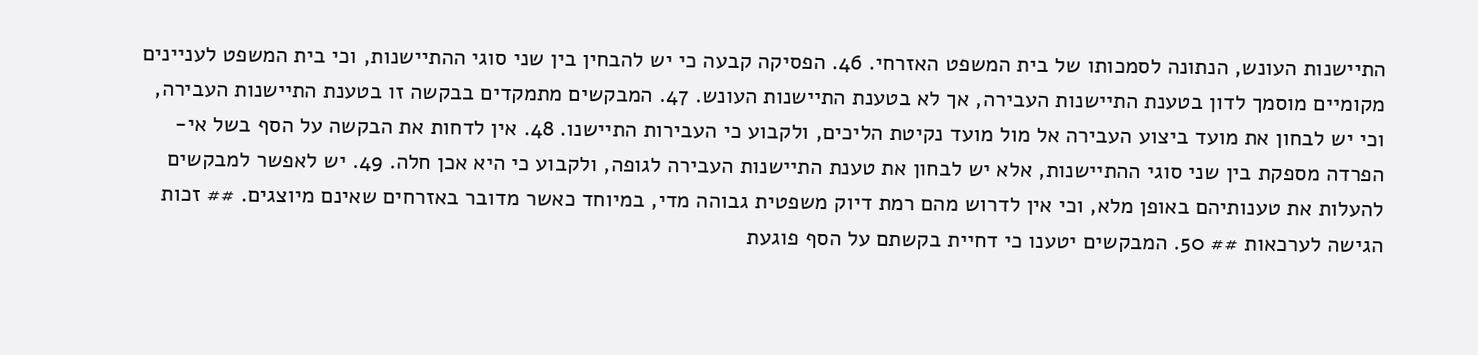התיישנות העונש, הנתונה לסמכותו של בית המשפט האזרחי. 46. הפסיקה קבעה כי יש להבחין בין שני סוגי ההתיישנות, וכי בית המשפט לעניינים מקומיים מוסמך לדון בטענת התיישנות העבירה, אך לא בטענת התיישנות העונש. 47. המבקשים מתמקדים בבקשה זו בטענת התיישנות העבירה, וכי יש לבחון את מועד ביצוע העבירה אל מול מועד נקיטת הליכים, ולקבוע כי העבירות התיישנו. 48. אין לדחות את הבקשה על הסף בשל אי-הפרדה מספקת בין שני סוגי ההתיישנות, אלא יש לבחון את טענת התיישנות העבירה לגופה, ולקבוע כי היא אכן חלה. 49. יש לאפשר למבקשים להעלות את טענותיהם באופן מלא, וכי אין לדרוש מהם רמת דיוק משפטית גבוהה מדי, במיוחד כאשר מדובר באזרחים שאינם מיוצגים. ## זכות הגישה לערכאות ## 50. המבקשים יטענו כי דחיית בקשתם על הסף פוגעת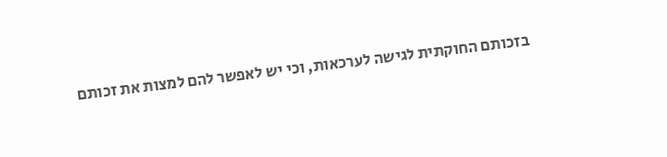בזכותם החוקתית לגישה לערכאות, וכי יש לאפשר להם למצות את זכותם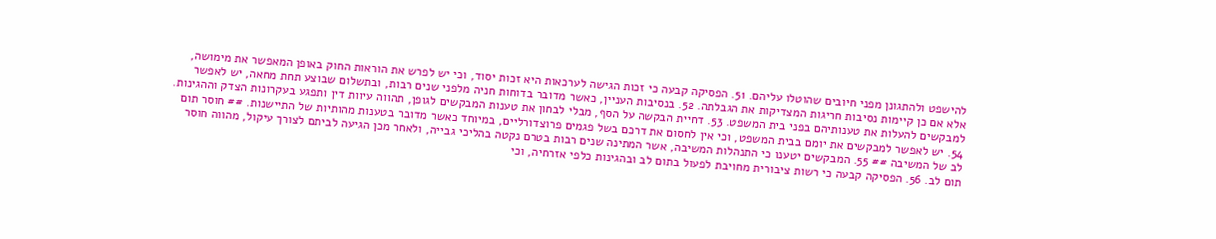להישפט ולהתגונן מפני חיובים שהוטלו עליהם. 51. הפסיקה קבעה כי זכות הגישה לערכאות היא זכות יסוד, וכי יש לפרש את הוראות החוק באופן המאפשר את מימושה, אלא אם כן קיימות נסיבות חריגות המצדיקות את הגבלתה. 52. בנסיבות העניין, כאשר מדובר בדוחות חניה מלפני שנים רבות, ובתשלום שבוצע תחת מחאה, יש לאפשר למבקשים להעלות את טענותיהם בפני בית המשפט. 53. דחיית הבקשה על הסף, מבלי לבחון את טענות המבקשים לגופן, תהווה עיוות דין ותפגע בעקרונות הצדק וההגינות. 54. יש לאפשר למבקשים את יומם בבית המשפט, וכי אין לחסום את דרכם בשל פגמים פרוצדורליים, במיוחד כאשר מדובר בטענות מהותיות של התיישנות. ## חוסר תום לב של המשיבה ## 55. המבקשים יטענו כי התנהלות המשיבה, אשר המתינה שנים רבות בטרם נקטה בהליכי גבייה, ולאחר מכן הגיעה לביתם לצורך עיקול, מהווה חוסר תום לב. 56. הפסיקה קבעה כי רשות ציבורית מחויבת לפעול בתום לב ובהגינות כלפי אזרחיה, וכי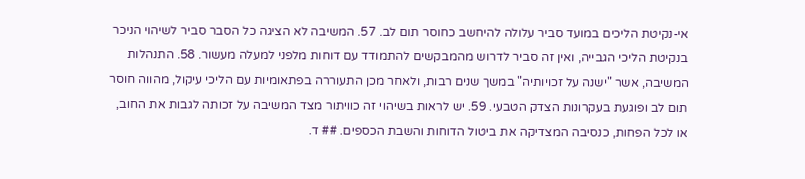אי-נקיטת הליכים במועד סביר עלולה להיחשב כחוסר תום לב. 57. המשיבה לא הציגה כל הסבר סביר לשיהוי הניכר בנקיטת הליכי הגבייה, ואין זה סביר לדרוש מהמבקשים להתמודד עם דוחות מלפני למעלה מעשור. 58. התנהלות המשיבה, אשר "ישנה על זכויותיה" במשך שנים רבות, ולאחר מכן התעוררה בפתאומיות עם הליכי עיקול, מהווה חוסר תום לב ופוגעת בעקרונות הצדק הטבעי. 59. יש לראות בשיהוי זה כוויתור מצד המשיבה על זכותה לגבות את החוב, או לכל הפחות, כנסיבה המצדיקה את ביטול הדוחות והשבת הכספים. ## ד.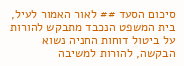סיכום הסעד ## לאור האמור לעיל, בית המשפט הנכבד מתבקש להורות על ביטול דוחות החניה נשוא הבקשה, להורות למשיבה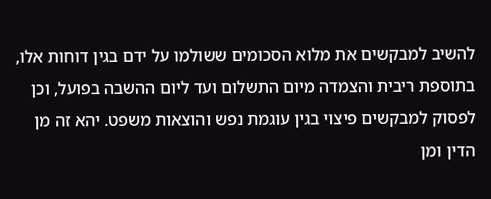להשיב למבקשים את מלוא הסכומים ששולמו על ידם בגין דוחות אלו, בתוספת ריבית והצמדה מיום התשלום ועד ליום ההשבה בפועל, וכן לפסוק למבקשים פיצוי בגין עוגמת נפש והוצאות משפט. יהא זה מן הדין ומן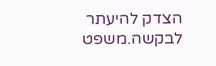הצדק להיעתר לבקשה.משפט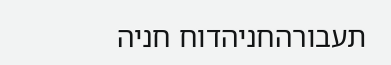תעבורהחניהדוח חניה